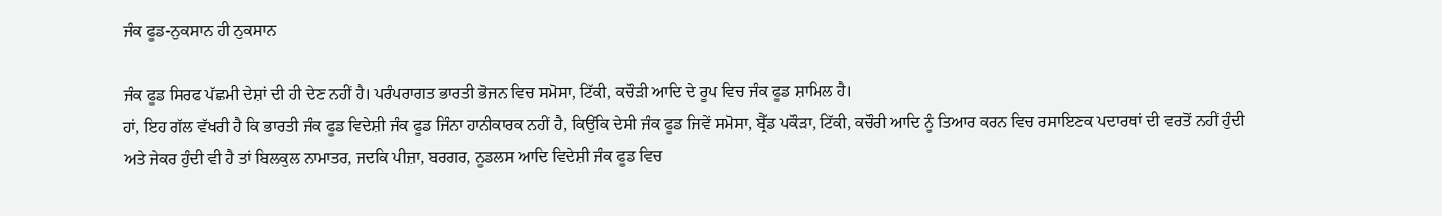ਜੰਕ ਫੂਡ-ਨੁਕਸਾਨ ਹੀ ਨੁਕਸਾਨ

ਜੰਕ ਫੂਡ ਸਿਰਫ ਪੱਛਮੀ ਦੇਸ਼ਾਂ ਦੀ ਹੀ ਦੇਣ ਨਹੀਂ ਹੈ। ਪਰੰਪਰਾਗਤ ਭਾਰਤੀ ਭੋਜਨ ਵਿਚ ਸਮੋਸਾ, ਟਿੱਕੀ, ਕਚੌੜੀ ਆਦਿ ਦੇ ਰੂਪ ਵਿਚ ਜੰਕ ਫੂਡ ਸ਼ਾਮਿਲ ਹੈ।
ਹਾਂ, ਇਹ ਗੱਲ ਵੱਖਰੀ ਹੈ ਕਿ ਭਾਰਤੀ ਜੰਕ ਫੂਡ ਵਿਦੇਸ਼ੀ ਜੰਕ ਫੂਡ ਜਿੰਨਾ ਹਾਨੀਕਾਰਕ ਨਹੀਂ ਹੈ, ਕਿਉਂਕਿ ਦੇਸੀ ਜੰਕ ਫੂਡ ਜਿਵੇਂ ਸਮੋਸਾ, ਬ੍ਰੈੱਡ ਪਕੌੜਾ, ਟਿੱਕੀ, ਕਚੌਰੀ ਆਦਿ ਨੂੰ ਤਿਆਰ ਕਰਨ ਵਿਚ ਰਸਾਇਣਕ ਪਦਾਰਥਾਂ ਦੀ ਵਰਤੋਂ ਨਹੀਂ ਹੁੰਦੀ ਅਤੇ ਜੇਕਰ ਹੁੰਦੀ ਵੀ ਹੈ ਤਾਂ ਬਿਲਕੁਲ ਨਾਮਾਤਰ, ਜਦਕਿ ਪੀਜ਼ਾ, ਬਰਗਰ, ਨੂਡਲਸ ਆਦਿ ਵਿਦੇਸ਼ੀ ਜੰਕ ਫੂਡ ਵਿਚ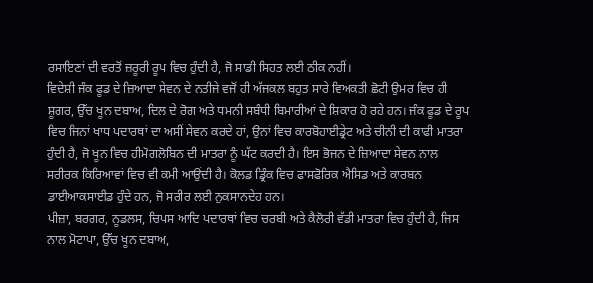ਰਸਾਇਣਾਂ ਦੀ ਵਰਤੋਂ ਜ਼ਰੂਰੀ ਰੂਪ ਵਿਚ ਹੁੰਦੀ ਹੈ, ਜੋ ਸਾਡੀ ਸਿਹਤ ਲਈ ਠੀਕ ਨਹੀਂ।
ਵਿਦੇਸ਼ੀ ਜੰਕ ਫੂਡ ਦੇ ਜ਼ਿਆਦਾ ਸੇਵਨ ਦੇ ਨਤੀਜੇ ਵਜੋਂ ਹੀ ਅੱਜਕਲ ਬਹੁਤ ਸਾਰੇ ਵਿਅਕਤੀ ਛੋਟੀ ਉਮਰ ਵਿਚ ਹੀ ਸ਼ੂਗਰ, ਉੱਚ ਖੂਨ ਦਬਾਅ, ਦਿਲ ਦੇ ਰੋਗ ਅਤੇ ਧਮਨੀ ਸਬੰਧੀ ਬਿਮਾਰੀਆਂ ਦੇ ਸ਼ਿਕਾਰ ਹੋ ਰਹੇ ਹਨ। ਜੰਕ ਫੂਡ ਦੇ ਰੂਪ ਵਿਚ ਜਿਨਾਂ ਖਾਧ ਪਦਾਰਥਾਂ ਦਾ ਅਸੀਂ ਸੇਵਨ ਕਰਦੇ ਹਾਂ, ਉਨਾਂ ਵਿਚ ਕਾਰਬੋਹਾਈਡ੍ਰੇਟ ਅਤੇ ਚੀਨੀ ਦੀ ਕਾਫੀ ਮਾਤਰਾ ਹੁੰਦੀ ਹੈ, ਜੋ ਖੂਨ ਵਿਚ ਹੀਮੋਗਲੋਬਿਨ ਦੀ ਮਾਤਰਾ ਨੂੰ ਘੱਟ ਕਰਦੀ ਹੈ। ਇਸ ਭੋਜਨ ਦੇ ਜ਼ਿਆਦਾ ਸੇਵਨ ਨਾਲ ਸਰੀਰਕ ਕਿਰਿਆਵਾਂ ਵਿਚ ਵੀ ਕਮੀ ਆਉਂਦੀ ਹੈ। ਕੋਲਡ ਡ੍ਰਿੰਕ ਵਿਚ ਫਾਸਫੋਰਿਕ ਐਸਿਡ ਅਤੇ ਕਾਰਬਨ ਡਾਈਆਕਸਾਈਡ ਹੁੰਦੇ ਹਨ, ਜੋ ਸਰੀਰ ਲਈ ਨੁਕਸਾਨਦੇਹ ਹਨ।
ਪੀਜ਼ਾ, ਬਰਗਰ, ਨੂਡਲਸ, ਚਿਪਸ ਆਦਿ ਪਦਾਰਥਾਂ ਵਿਚ ਚਰਬੀ ਅਤੇ ਕੈਲੋਰੀ ਵੱਡੀ ਮਾਤਰਾ ਵਿਚ ਹੁੰਦੀ ਹੈ, ਜਿਸ ਨਾਲ ਮੋਟਾਪਾ, ਉੱਚ ਖੂਨ ਦਬਾਅ,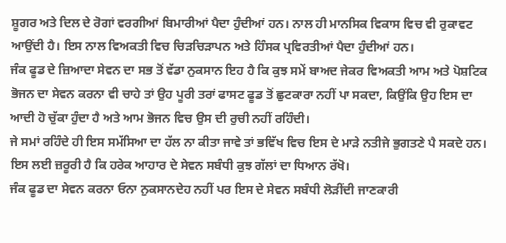ਸ਼ੂਗਰ ਅਤੇ ਦਿਲ ਦੇ ਰੋਗਾਂ ਵਰਗੀਆਂ ਬਿਮਾਰੀਆਂ ਪੈਦਾ ਹੁੰਦੀਆਂ ਹਨ। ਨਾਲ ਹੀ ਮਾਨਸਿਕ ਵਿਕਾਸ ਵਿਚ ਵੀ ਰੁਕਾਵਟ ਆਉਂਦੀ ਹੈ। ਇਸ ਨਾਲ ਵਿਅਕਤੀ ਵਿਚ ਚਿੜਚਿੜਾਪਨ ਅਤੇ ਹਿੰਸਕ ਪ੍ਰਵਿਰਤੀਆਂ ਪੈਦਾ ਹੁੰਦੀਆਂ ਹਨ।
ਜੰਕ ਫੂਡ ਦੇ ਜ਼ਿਆਦਾ ਸੇਵਨ ਦਾ ਸਭ ਤੋਂ ਵੱਡਾ ਨੁਕਸਾਨ ਇਹ ਹੈ ਕਿ ਕੁਝ ਸਮੇਂ ਬਾਅਦ ਜੇਕਰ ਵਿਅਕਤੀ ਆਮ ਅਤੇ ਪੋਸ਼ਟਿਕ ਭੋਜਨ ਦਾ ਸੇਵਨ ਕਰਨਾ ਵੀ ਚਾਹੇ ਤਾਂ ਉਹ ਪੂਰੀ ਤਰਾਂ ਫਾਸਟ ਫੂਡ ਤੋਂ ਛੁਟਕਾਰਾ ਨਹੀਂ ਪਾ ਸਕਦਾ, ਕਿਉਂਕਿ ਉਹ ਇਸ ਦਾ ਆਦੀ ਹੋ ਚੁੱਕਾ ਹੁੰਦਾ ਹੈ ਅਤੇ ਆਮ ਭੋਜਨ ਵਿਚ ਉਸ ਦੀ ਰੁਚੀ ਨਹੀਂ ਰਹਿੰਦੀ।
ਜੇ ਸਮਾਂ ਰਹਿੰਦੇ ਹੀ ਇਸ ਸਮੱਸਿਆ ਦਾ ਹੱਲ ਨਾ ਕੀਤਾ ਜਾਵੇ ਤਾਂ ਭਵਿੱਖ ਵਿਚ ਇਸ ਦੇ ਮਾੜੇ ਨਤੀਜੇ ਭੁਗਤਣੇ ਪੈ ਸਕਦੇ ਹਨ। ਇਸ ਲਈ ਜ਼ਰੂਰੀ ਹੈ ਕਿ ਹਰੇਕ ਆਹਾਰ ਦੇ ਸੇਵਨ ਸਬੰਧੀ ਕੁਝ ਗੱਲਾਂ ਦਾ ਧਿਆਨ ਰੱਖੋ।
ਜੰਕ ਫੂਡ ਦਾ ਸੇਵਨ ਕਰਨਾ ਓਨਾ ਨੁਕਸਾਨਦੇਹ ਨਹੀਂ ਪਰ ਇਸ ਦੇ ਸੇਵਨ ਸਬੰਧੀ ਲੋੜੀਂਦੀ ਜਾਣਕਾਰੀ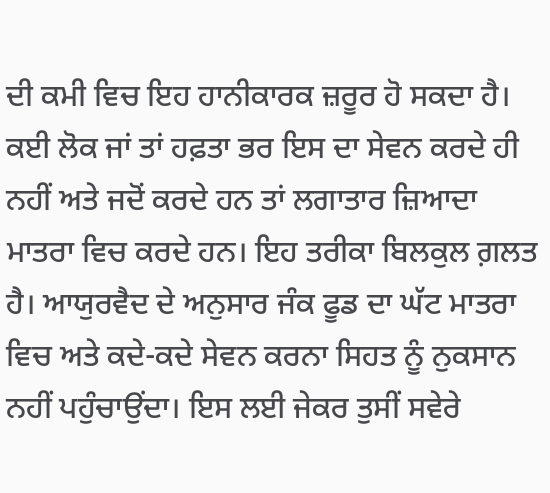ਦੀ ਕਮੀ ਵਿਚ ਇਹ ਹਾਨੀਕਾਰਕ ਜ਼ਰੂਰ ਹੋ ਸਕਦਾ ਹੈ। ਕਈ ਲੋਕ ਜਾਂ ਤਾਂ ਹਫ਼ਤਾ ਭਰ ਇਸ ਦਾ ਸੇਵਨ ਕਰਦੇ ਹੀ ਨਹੀਂ ਅਤੇ ਜਦੋਂ ਕਰਦੇ ਹਨ ਤਾਂ ਲਗਾਤਾਰ ਜ਼ਿਆਦਾ ਮਾਤਰਾ ਵਿਚ ਕਰਦੇ ਹਨ। ਇਹ ਤਰੀਕਾ ਬਿਲਕੁਲ ਗ਼ਲਤ ਹੈ। ਆਯੁਰਵੈਦ ਦੇ ਅਨੁਸਾਰ ਜੰਕ ਫੂਡ ਦਾ ਘੱਟ ਮਾਤਰਾ ਵਿਚ ਅਤੇ ਕਦੇ-ਕਦੇ ਸੇਵਨ ਕਰਨਾ ਸਿਹਤ ਨੂੰ ਨੁਕਸਾਨ ਨਹੀਂ ਪਹੁੰਚਾਉਂਦਾ। ਇਸ ਲਈ ਜੇਕਰ ਤੁਸੀਂ ਸਵੇਰੇ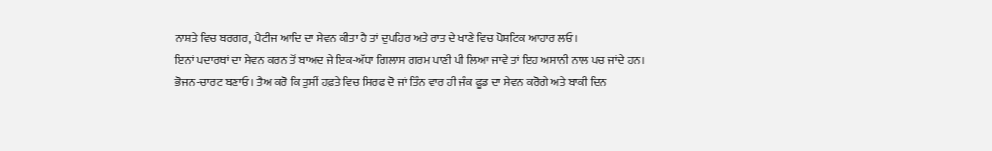ਨਾਸ਼ਤੇ ਵਿਚ ਬਰਗਰ, ਪੈਟੀਜ ਆਦਿ ਦਾ ਸੇਵਨ ਕੀਤਾ ਹੈ ਤਾਂ ਦੁਪਹਿਰ ਅਤੇ ਰਾਤ ਦੇ ਖਾਣੇ ਵਿਚ ਪੋਸ਼ਟਿਕ ਆਹਾਰ ਲਓ।
ਇਨਾਂ ਪਦਾਰਥਾਂ ਦਾ ਸੇਵਨ ਕਰਨ ਤੋਂ ਬਾਅਦ ਜੇ ਇਕ-ਅੱਧਾ ਗਿਲਾਸ ਗਰਮ ਪਾਣੀ ਪੀ ਲਿਆ ਜਾਵੇ ਤਾਂ ਇਹ ਅਸਾਨੀ ਨਾਲ ਪਚ ਜਾਂਦੇ ਹਨ।
ਭੋਜਨ-ਚਾਰਟ ਬਣਾਓ। ਤੈਅ ਕਰੋ ਕਿ ਤੁਸੀਂ ਹਫ਼ਤੇ ਵਿਚ ਸਿਰਫ ਦੋ ਜਾਂ ਤਿੰਨ ਵਾਰ ਹੀ ਜੰਕ ਫੂਡ ਦਾ ਸੇਵਨ ਕਰੋਗੇ ਅਤੇ ਬਾਕੀ ਦਿਨ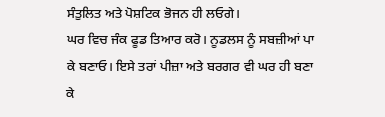ਸੰਤੁਲਿਤ ਅਤੇ ਪੋਸ਼ਟਿਕ ਭੋਜਨ ਹੀ ਲਓਗੇ।
ਘਰ ਵਿਚ ਜੰਕ ਫੂਡ ਤਿਆਰ ਕਰੋ। ਨੂਡਲਸ ਨੂੰ ਸਬਜ਼ੀਆਂ ਪਾ ਕੇ ਬਣਾਓ। ਇਸੇ ਤਰਾਂ ਪੀਜ਼ਾ ਅਤੇ ਬਰਗਰ ਵੀ ਘਰ ਹੀ ਬਣਾ ਕੇ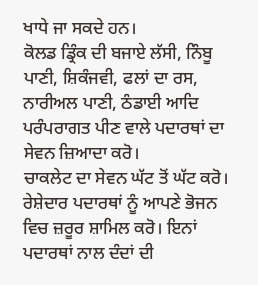ਖਾਧੇ ਜਾ ਸਕਦੇ ਹਨ।
ਕੋਲਡ ਡ੍ਰਿੰਕ ਦੀ ਬਜਾਏ ਲੱਸੀ, ਨਿੰਬੂ ਪਾਣੀ, ਸ਼ਿਕੰਜਵੀ, ਫਲਾਂ ਦਾ ਰਸ, ਨਾਰੀਅਲ ਪਾਣੀ, ਠੰਡਾਈ ਆਦਿ ਪਰੰਪਰਾਗਤ ਪੀਣ ਵਾਲੇ ਪਦਾਰਥਾਂ ਦਾ ਸੇਵਨ ਜ਼ਿਆਦਾ ਕਰੋ।
ਚਾਕਲੇਟ ਦਾ ਸੇਵਨ ਘੱਟ ਤੋਂ ਘੱਟ ਕਰੋ।
ਰੇਸ਼ੇਦਾਰ ਪਦਾਰਥਾਂ ਨੂੰ ਆਪਣੇ ਭੋਜਨ ਵਿਚ ਜ਼ਰੂਰ ਸ਼ਾਮਿਲ ਕਰੋ। ਇਨਾਂ ਪਦਾਰਥਾਂ ਨਾਲ ਦੰਦਾਂ ਦੀ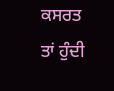ਕਸਰਤ ਤਾਂ ਹੁੰਦੀ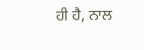ਹੀ ਹੈ, ਨਾਲ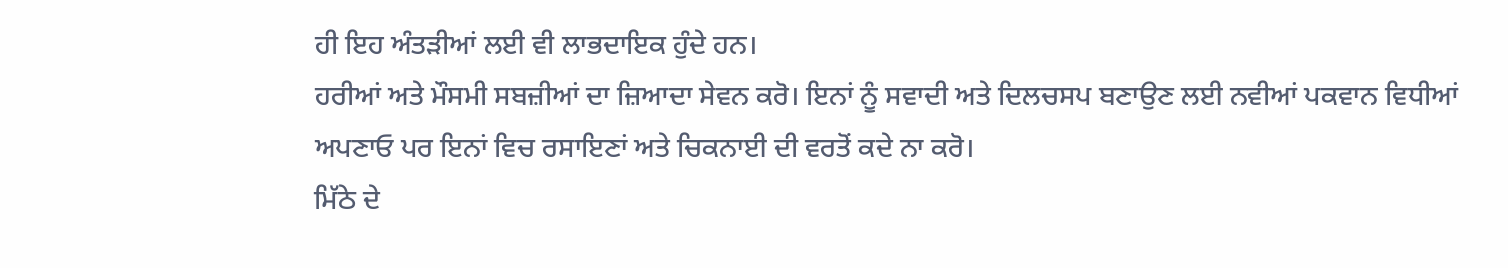ਹੀ ਇਹ ਅੰਤੜੀਆਂ ਲਈ ਵੀ ਲਾਭਦਾਇਕ ਹੁੰਦੇ ਹਨ।
ਹਰੀਆਂ ਅਤੇ ਮੌਸਮੀ ਸਬਜ਼ੀਆਂ ਦਾ ਜ਼ਿਆਦਾ ਸੇਵਨ ਕਰੋ। ਇਨਾਂ ਨੂੰ ਸਵਾਦੀ ਅਤੇ ਦਿਲਚਸਪ ਬਣਾਉਣ ਲਈ ਨਵੀਆਂ ਪਕਵਾਨ ਵਿਧੀਆਂ ਅਪਣਾਓ ਪਰ ਇਨਾਂ ਵਿਚ ਰਸਾਇਣਾਂ ਅਤੇ ਚਿਕਨਾਈ ਦੀ ਵਰਤੋਂ ਕਦੇ ਨਾ ਕਰੋ।
ਮਿੱਠੇ ਦੇ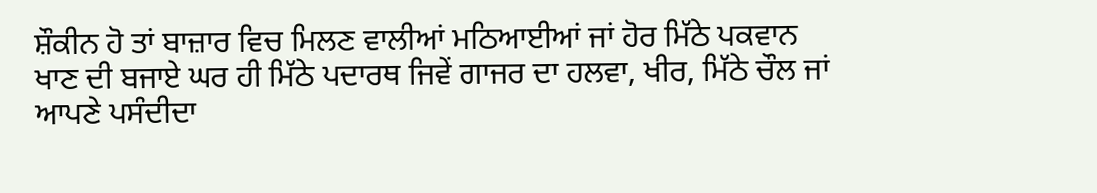ਸ਼ੌਕੀਨ ਹੋ ਤਾਂ ਬਾਜ਼ਾਰ ਵਿਚ ਮਿਲਣ ਵਾਲੀਆਂ ਮਠਿਆਈਆਂ ਜਾਂ ਹੋਰ ਮਿੱਠੇ ਪਕਵਾਨ ਖਾਣ ਦੀ ਬਜਾਏ ਘਰ ਹੀ ਮਿੱਠੇ ਪਦਾਰਥ ਜਿਵੇਂ ਗਾਜਰ ਦਾ ਹਲਵਾ, ਖੀਰ, ਮਿੱਠੇ ਚੌਲ ਜਾਂ ਆਪਣੇ ਪਸੰਦੀਦਾ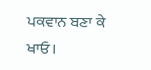ਪਕਵਾਨ ਬਣਾ ਕੇ ਖਾਓ।